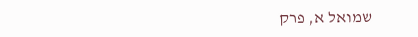שמואל א, פרק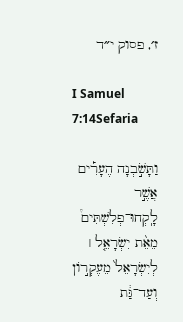ז׳, פסוק י״ד

I Samuel 7:14Sefaria

וַתָּשֹׁ֣בְנָה הֶעָרִ֡ים אֲשֶׁ֣ר לָֽקְחוּ־פְלִשְׁתִּים֩ מֵאֵ֨ת יִשְׂרָאֵ֤ל ׀ לְיִשְׂרָאֵל֙ מֵעֶקְר֣וֹן וְעַד־גַּ֔ת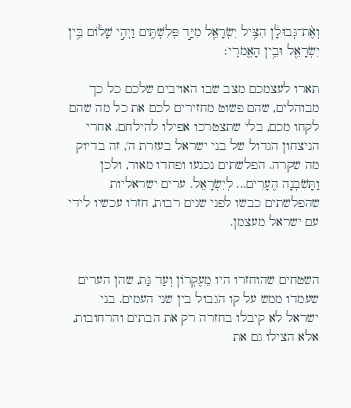וְאֶ֨ת־גְּבוּלָ֔ן הִצִּ֥יל יִשְׂרָאֵ֖ל מִיַּ֣ד פְּלִשְׁתִּ֑ים וַיְהִ֣י שָׁל֔וֹם בֵּ֥ין יִשְׂרָאֵ֖ל וּבֵ֥ין הָאֱמֹרִֽי׃

תארו לעצמכם מצב שבו האויבים שלכם כל כך מבוהלים, שהם פשוט מחזירים לכם את כל מה שהם לקחו מכם, בלי שתצטרכו אפילו להילחם. אחרי הניצחון הגדול של בני ישראל בעזרת ה', זה בדיוק מה שקרה. הפלשתים נכנעו ופחדו מאוד, ולכן וַתָּשֹׁבְנָה הֶעָרִים... לְיִשְׂרָאֵל. ערים ישראליות שהפלשתים כבשו לפני שנים רבות, חזרו עכשיו לידי עם ישראל מעצמן.


השטחים שהוחזרו היו מֵעֶקְרוֹן וְעַד גַּת, שהן הערים שעמדו ממש על קו הגבול בין שני העמים. בני ישראל לא קיבלו בחזרה רק את הבתים והרחובות, אלא הצילו גם את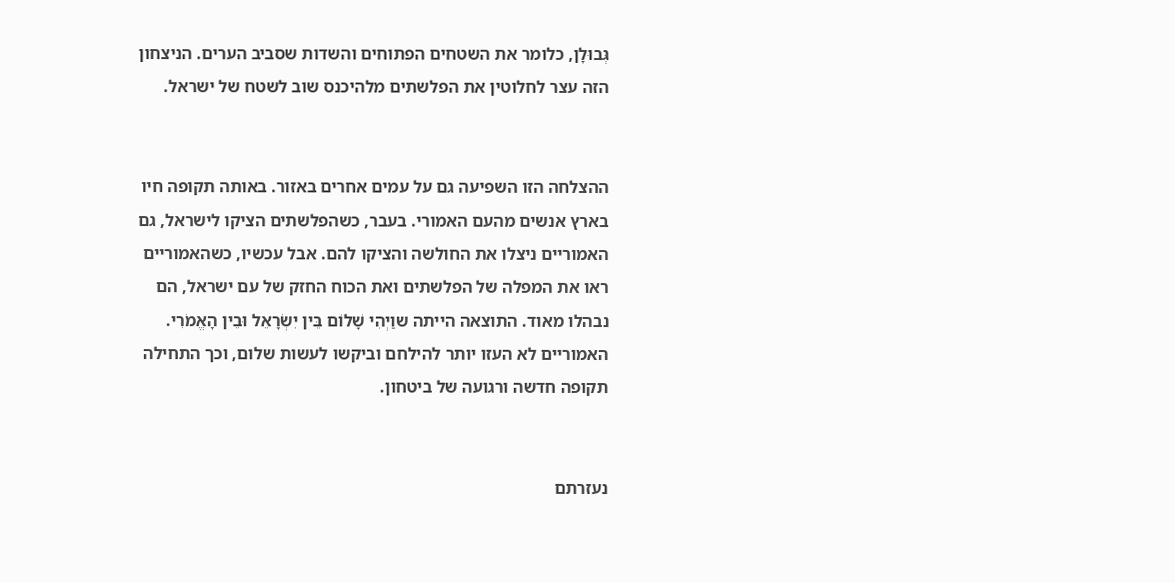גְּבוּלָן, כלומר את השטחים הפתוחים והשדות שסביב הערים. הניצחון הזה עצר לחלוטין את הפלשתים מלהיכנס שוב לשטח של ישראל.


ההצלחה הזו השפיעה גם על עמים אחרים באזור. באותה תקופה חיו בארץ אנשים מהעם האמורי. בעבר, כשהפלשתים הציקו לישראל, גם האמוריים ניצלו את החולשה והציקו להם. אבל עכשיו, כשהאמוריים ראו את המפלה של הפלשתים ואת הכוח החזק של עם ישראל, הם נבהלו מאוד. התוצאה הייתה שוַיְהִי שָׁלוֹם בֵּין יִשְׂרָאֵל וּבֵין הָאֱמֹרִי. האמוריים לא העזו יותר להילחם וביקשו לעשות שלום, וכך התחילה תקופה חדשה ורגועה של ביטחון.


נעזרתם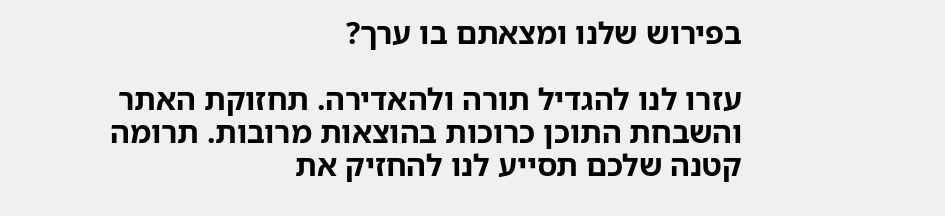בפירוש שלנו ומצאתם בו ערך?

עזרו לנו להגדיל תורה ולהאדירה. תחזוקת האתר והשבחת התוכן כרוכות בהוצאות מרובות. תרומה קטנה שלכם תסייע לנו להחזיק את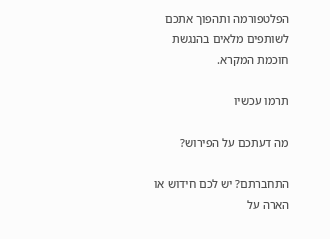הפלטפורמה ותהפוך אתכם לשותפים מלאים בהנגשת חוכמת המקרא.

תרמו עכשיו

מה דעתכם על הפירוש?

התחברתם? יש לכם חידוש או הארה על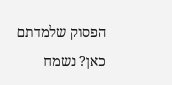הפסוק שלמדתם כאן? נשמח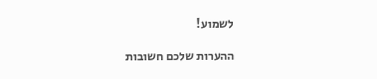לשמוע!

ההערות שלכם חשובות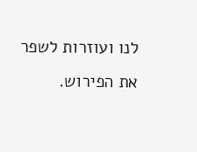לנו ועוזרות לשפר את הפירוש.